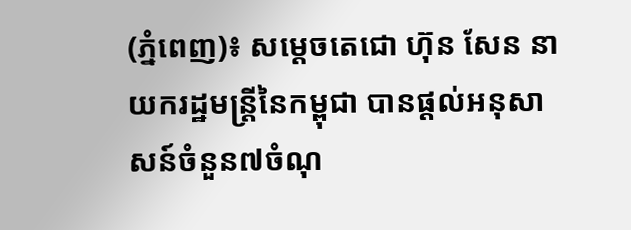(ភ្នំពេញ)៖ សម្តេចតេជោ ហ៊ុន សែន នាយករដ្ឋមន្ត្រីនៃកម្ពុជា បានផ្តល់អនុសាសន៍ចំនួន៧ចំណុ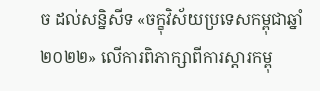ច ដល់សន្និសីទ «ចក្ខុវិស័យប្រទេសកម្ពុជាឆ្នាំ២០២២» លើការពិភាក្សាពីការស្តារកម្ពុ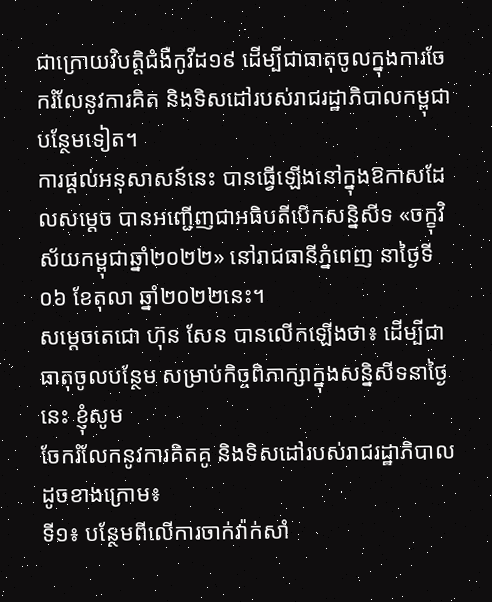ជាក្រោយវិបត្តិជំងឺកូវីដ១៩ ដើម្បីជាធាតុចូលក្នុងការចែករំលែនូវការគិត និងទិសដៅរបស់រាជរដ្ឋាភិបាលកម្ពុជា បន្ថែមទៀត។
ការផ្តល់អនុសាសន៍នេះ បានធ្វើឡើងនៅក្នុងឱកាសដែលសម្តេច បានអញ្ជើញជាអធិបតីបើកសន្និសីទ «ចក្ខុវិស័យកម្ពុជាឆ្នាំ២០២២» នៅរាជធានីភ្នំពេញ នាថ្ងៃទី០៦ ខែតុលា ឆ្នាំ២០២២នេះ។
សម្តេចតេជោ ហ៊ុន សែន បានលើកឡើងថា៖ ដើម្បីជាធាតុចូលបន្ថែម សម្រាប់កិច្ចពិភាក្សាក្នុងសន្និសីទនាថ្ងៃនេះ ខ្ញុំសូម
ចែករំលែកនូវការគិតគូ និងទិសដៅរបស់រាជរដ្ឋាភិបាលដូចខាងក្រោម៖
ទី១៖ បន្ថែមពីលើការចាក់វ៉ាក់សាំ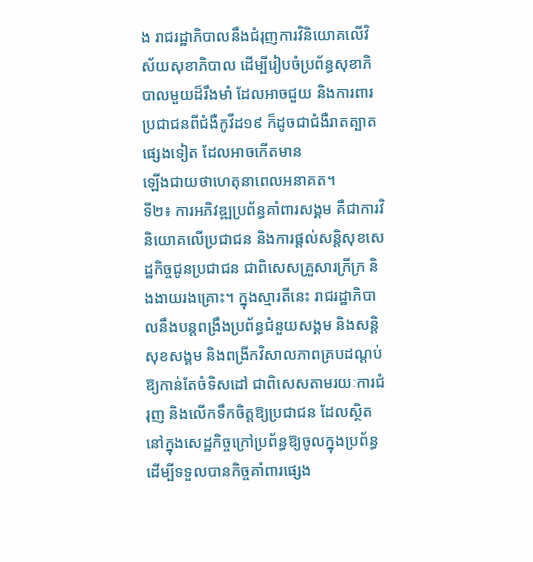ង រាជរដ្ឋាភិបាលនឹងជំរុញការវិនិយោគលើវិស័យសុខាភិបាល ដើម្បីរៀបចំប្រព័ន្ធសុខាភិបាលមួយដ៏រឹងមាំ ដែលអាចជួយ និងការពារប្រជាជនពីជំងឺកូវីដ១៩ ក៏ដូចជាជំងឺរាតត្បាតផ្សេងទៀត ដែលអាចកើតមាន
ឡើងជាយថាហេតុនាពេលអនាគត។
ទី២៖ ការអភិវឌ្ឍប្រព័ន្ធគាំពារសង្គម គឺជាការវិនិយោគលើប្រជាជន និងការផ្តល់សន្តិសុខសេដ្ឋកិច្ចជូនប្រជាជន ជាពិសេសគ្រួសារក្រីក្រ និងងាយរងគ្រោះ។ ក្នុងស្មារតីនេះ រាជរដ្ឋាភិបាលនឹងបន្តពង្រឹងប្រព័ន្ធជំនួយសង្គម និងសន្តិសុខសង្គម និងពង្រីកវិសាលភាពគ្របដណ្ដប់ឱ្យកាន់តែចំទិសដៅ ជាពិសេសតាមរយៈការជំរុញ និងលើកទឹកចិត្តឱ្យប្រជាជន ដែលស្ថិតនៅក្នុងសេដ្ឋកិច្ចក្រៅប្រព័ន្ធឱ្យចូលក្នុងប្រព័ន្ធ ដើម្បីទទួលបានកិច្ចគាំពារផ្សេង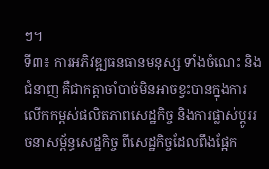ៗ។
ទី៣៖ ការអភិវឌ្ឍធនធានមនុស្ស ទាំងចំណេះ និងជំនាញ គឺជាកត្តាចាំបាច់មិនអាចខ្វះបានក្នុងការលើកកម្ពស់ផលិតភាពសេដ្ឋកិច្ច និងការផ្លាស់ប្តូររចនាសម្ព័ន្ធសេដ្ឋកិច្ច ពីសេដ្ឋកិច្ចដែលពឹងផ្អែក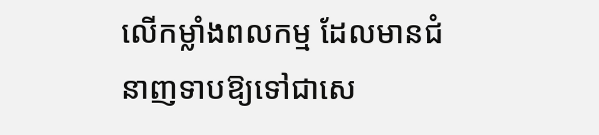លើកម្លាំងពលកម្ម ដែលមានជំនាញទាបឱ្យទៅជាសេ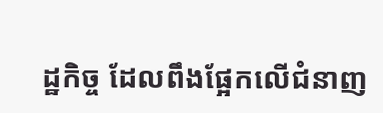ដ្ឋកិច្ច ដែលពឹងផ្អែកលើជំនាញ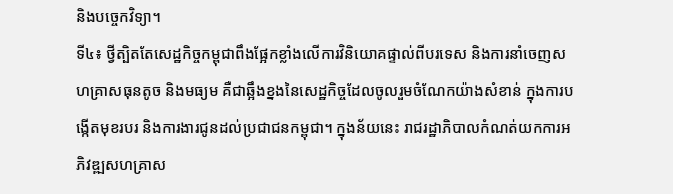និងបច្ចេកវិទ្យា។
ទី៤៖ ថ្វីត្បិតតែសេដ្ឋកិច្ចកម្ពុជាពឹងផ្អែកខ្លាំងលើការវិនិយោគផ្ទាល់ពីបរទេស និងការនាំចេញសហគ្រាសធុនតូច និងមធ្យម គឺជាឆ្អឹងខ្នងនៃសេដ្ឋកិច្ចដែលចូលរួមចំណែកយ៉ាងសំខាន់ ក្នុងការបង្កើតមុខរបរ និងការងារជូនដល់ប្រជាជនកម្ពុជា។ ក្នុងន័យនេះ រាជរដ្ឋាភិបាលកំណត់យកការអភិវឌ្ឍសហគ្រាស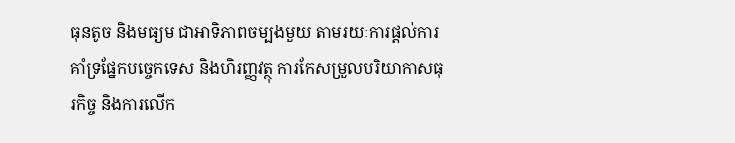ធុនតូច និងមធ្យម ជាអាទិភាពចម្បងមួយ តាមរយៈការផ្តល់ការគាំទ្រផ្នែកបច្ចេកទេស និងហិរញ្ញវត្ថុ ការកែសម្រួលបរិយាកាសធុរកិច្ច និងការលើក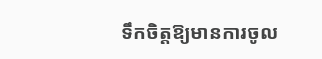ទឹកចិត្តឱ្យមានការចូល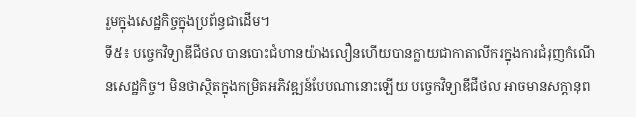រួមក្នុងសេដ្ឋកិច្ចក្នុងប្រព័ន្ធជាដើម។
ទី៥៖ បច្ចេកវិទ្យាឌីជីថល បានបោះជំហានយ៉ាងលឿនហើយបានក្លាយជាកាតាលីករក្នុងការជំរុញកំណើនសេដ្ឋកិច្ច។ មិនថាស្ថិតក្នុងកម្រិតអភិវឌ្ឍន៍បែបណានោះឡើយ បច្ចេកវិទ្យាឌីជីថល អាចមានសក្តានុព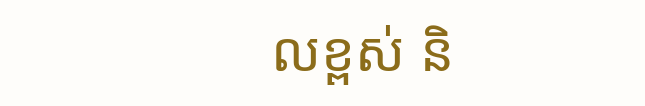លខ្ពស់ និ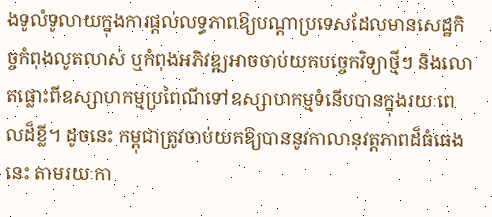ងទូលំទូលាយក្នុងការផ្តល់លទ្ធភាពឱ្យបណ្តាប្រទេសដែលមានសេដ្ឋកិច្ចកំពុងលូតលាស់ ឬកំពុងអភិវឌ្ឍអាចចាប់យកបច្ចេកវិទ្យាថ្មីៗ និងលោតផ្លោះពីឧស្សាហកម្មប្រពៃណីទៅឧស្សាហកម្មទំនើបបានក្នុងរយៈពេលដ៏ខ្លី។ ដូចនេះ កម្ពុជាត្រូវចាប់យកឱ្យបាននូវកាលានុវត្តភាពដ៏ធំធេងនេះ តាមរយៈកា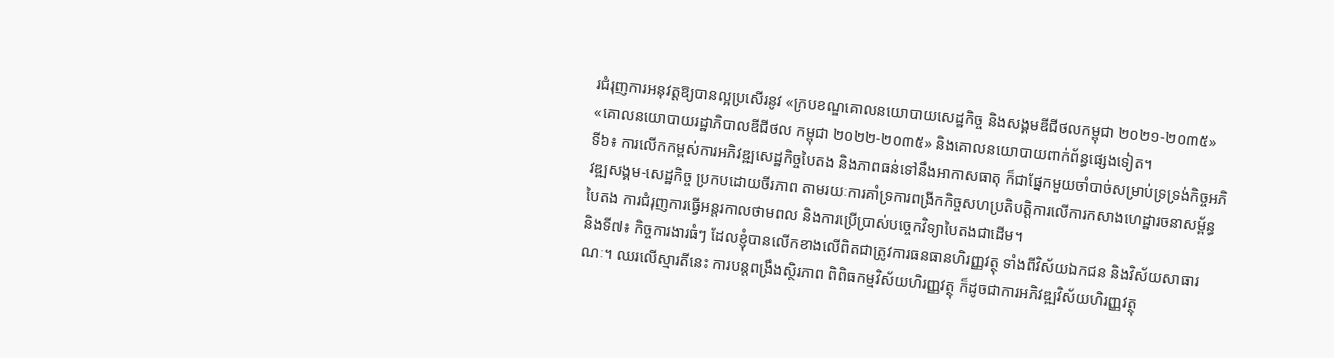រជំរុញការអនុវត្តឱ្យបានល្អប្រសើរនូវ «ក្របខណ្ឌគោលនយោបាយសេដ្ឋកិច្ច និងសង្គមឌីជីថលកម្ពុជា ២០២១-២០៣៥» «គោលនយោបាយរដ្ឋាភិបាលឌីជីថល កម្ពុជា ២០២២-២០៣៥» និងគោលនយោបាយពាក់ព័ន្ធផ្សេងទៀត។
ទី៦៖ ការលើកកម្ពស់ការអភិវឌ្ឍសេដ្ឋកិច្ចបៃតង និងភាពធន់ទៅនឹងអាកាសធាតុ ក៏ជាផ្នែកមួយចាំបាច់សម្រាប់ទ្រទ្រង់កិច្ចអភិវឌ្ឍសង្គម-សេដ្ឋកិច្ច ប្រកបដោយចីរភាព តាមរយៈការគាំទ្រការពង្រីកកិច្ចសហប្រតិបត្តិការលើការកសាងហេដ្ឋារចនាសម្ព័ន្ធបៃតង ការជំរុញការធ្វើអន្តរកាលថាមពល និងការប្រើប្រាស់បច្ចេកវិទ្យាបៃតងជាដើម។
និងទី៧៖ កិច្ចការងារធំៗ ដែលខ្ញុំបានលើកខាងលើពិតជាត្រូវការធនធានហិរញ្ញវត្ថុ ទាំងពីវិស័យឯកជន និងវិស័យសាធារណៈ។ ឈរលើស្មារតីនេះ ការបន្តពង្រឹងស្ថិរភាព ពិពិធកម្មវិស័យហិរញ្ញវត្ថុ ក៏ដូចជាការអភិវឌ្ឍវិស័យហិរញ្ញវត្ថុ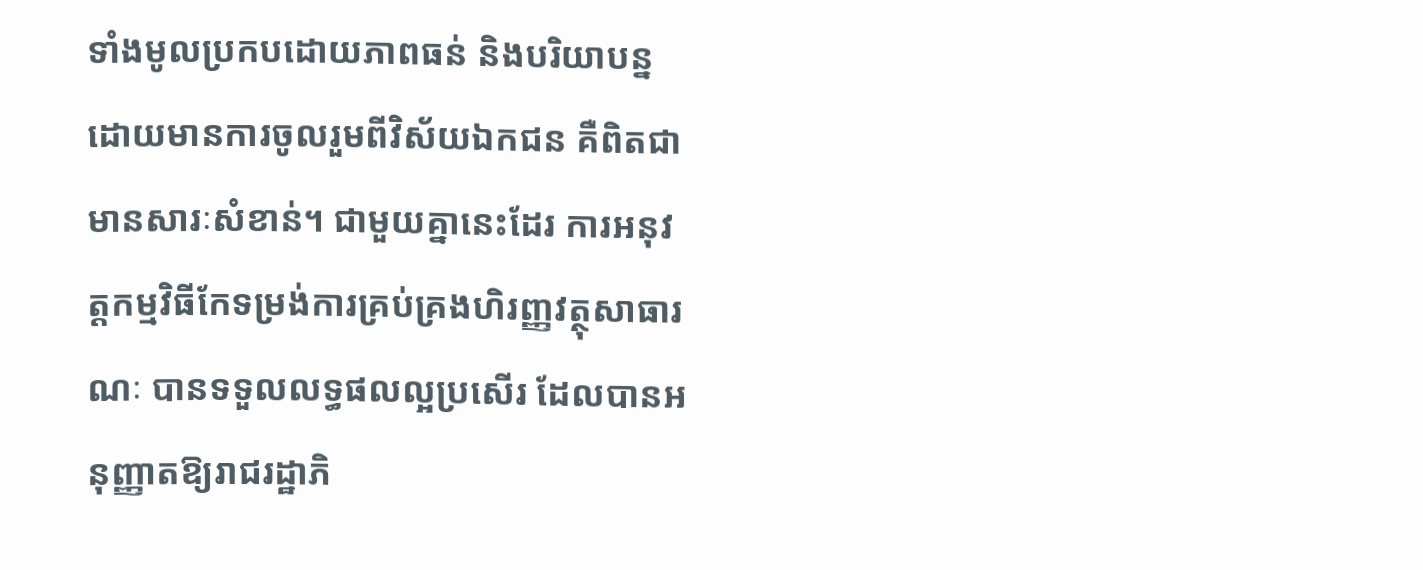ទាំងមូលប្រកបដោយភាពធន់ និងបរិយាបន្ន ដោយមានការចូលរួមពីវិស័យឯកជន គឺពិតជាមានសារៈសំខាន់។ ជាមួយគ្នានេះដែរ ការអនុវត្តកម្មវិធីកែទម្រង់ការគ្រប់គ្រងហិរញ្ញវត្ថុសាធារណៈ បានទទួលលទ្ធផលល្អប្រសើរ ដែលបានអនុញ្ញាតឱ្យរាជរដ្ឋាភិ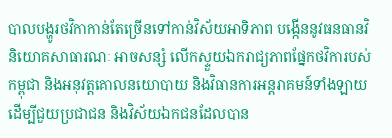បាលបង្ហូរថវិកាកាន់តែច្រើនទៅកាន់វិស័យអាទិភាព បង្កើននូវធនធានវិនិយោគសាធារណៈ អាចសន្សំ លើកស្ទួយឯករាជ្យភាពផ្នែកថវិការបស់កម្ពុជា និងអនុវត្តគោលនយោបាយ និងវិធានការអន្តរាគមន៍ទាំងឡាយ ដើម្បីជួយប្រជាជន និងវិស័យឯកជនដែលបាន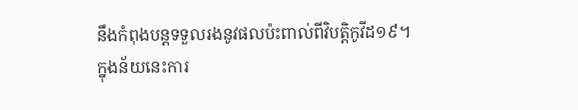នឹងកំពុងបន្តទទួលរងនូវផលប៉ះពាល់ពីវិបត្តិកូវីដ១៩។
ក្នុងន័យនេះការ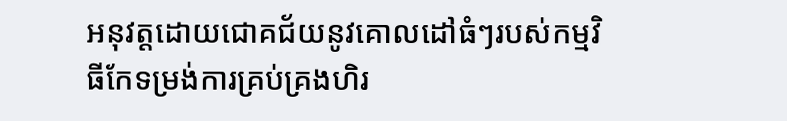អនុវត្តដោយជោគជ័យនូវគោលដៅធំៗរបស់កម្មវិធីកែទម្រង់ការគ្រប់គ្រងហិរ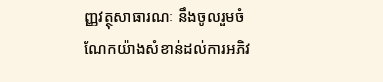ញ្ញវត្ថុសាធារណៈ នឹងចូលរួមចំណែកយ៉ាងសំខាន់ដល់ការអភិវ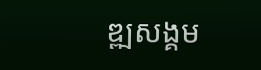ឌ្ឍសង្គម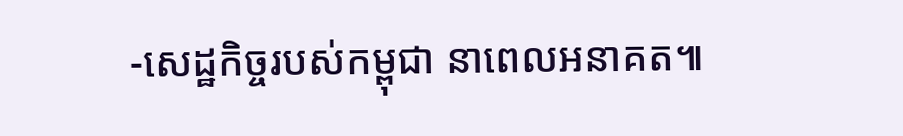-សេដ្ឋកិច្ចរបស់កម្ពុជា នាពេលអនាគត៕